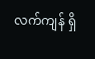လက်ကျန် ရှိ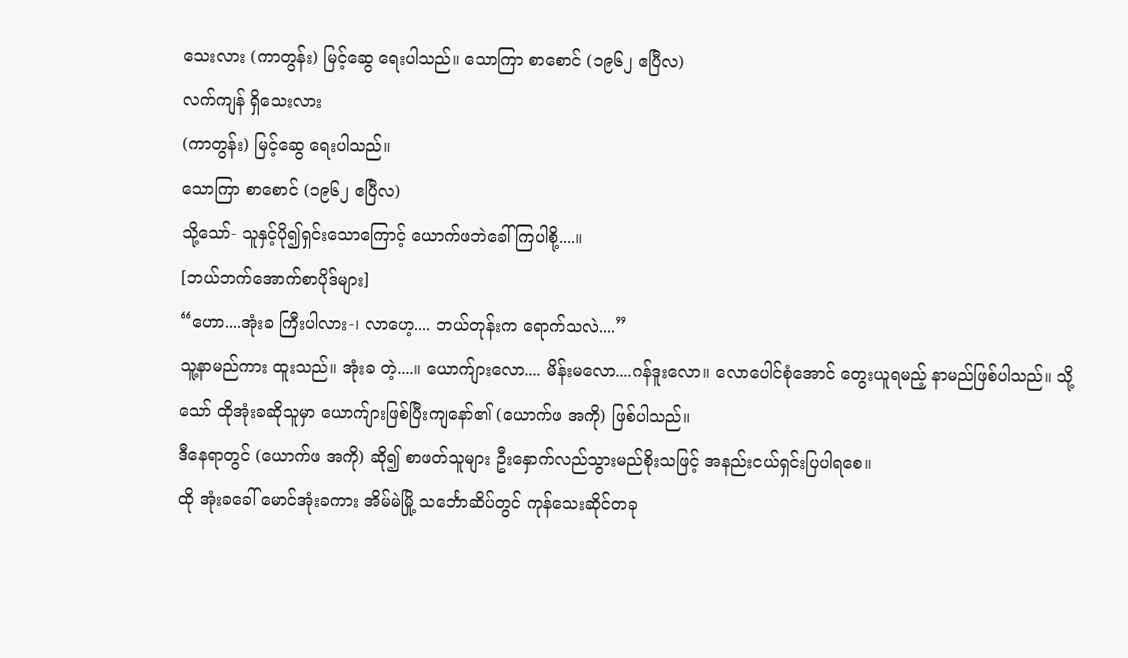သေးလား (ကာတွန်း) မြင့်ဆွေ ရေးပါသည်။ သောကြာ စာစောင် (၁၉၆၂ ဧပြီလ)
လက်ကျန် ရှိသေးလား
(ကာတွန်း) မြင့်ဆွေ ရေးပါသည်။
သောကြာ စာစောင် (၁၉၆၂ ဧပြီလ)
သို့သော်- သူနှင့်ပို၍ရှင်းသောကြောင့် ယောက်ဖဘဲခေါ်ကြပါစို့....။
[ဘယ်ဘက်အောက်စာပိုဒ်များ]
“ဟော....အုံးခ ကြီးပါလား-၊ လာဟေ့.... ဘယ်တုန်းက ရောက်သလဲ....”
သူ့နာမည်ကား ထူးသည်။ အုံးခ တဲ့....။ ယောက်ျားလော.... မိန်းမလော....ဂန်ဒူးလော။ လောပေါင်စုံအောင် တွေးယူရမည့် နာမည်ဖြစ်ပါသည်။ သို့သော် ထိုအုံးခဆိုသူမှာ ယောက်ျားဖြစ်ပြီးကျနော်၏ (ယောက်ဖ အကို) ဖြစ်ပါသည်။
ဒီနေရာတွင် (ယောက်ဖ အကို) ဆို၍ စာဖတ်သူများ ဦးနှောက်လည်သွားမည်စိုးသဖြင့် အနည်းငယ်ရှင်းပြပါရစေ။
ထို အုံးခခေါ် မောင်အုံးခကား အိမ်မဲမြို့ သင်္ဘောဆိပ်တွင် ကုန်သေးဆိုင်တခု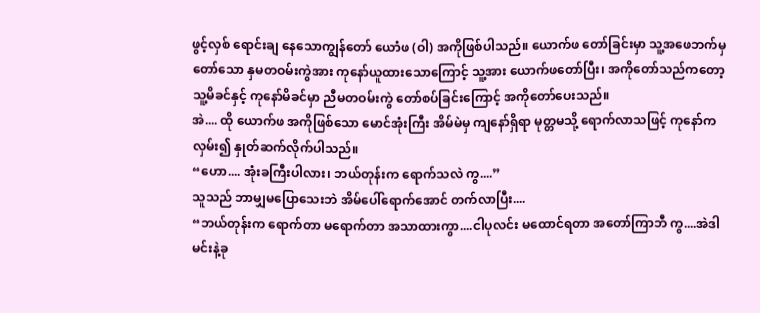ဖွင့်လှစ် ရောင်းချ နေသောကျွန်တော် ယောံဖ (ဝါ) အကိုဖြစ်ပါသည်။ ယောက်ဖ တော်ခြင်းမှာ သူ့အဖေဘက်မှတော်သော နှမတဝမ်းကွဲအား ကုနော်ယူထားသောကြောင့် သူ့အား ယောက်ဖတော်ပြီး၊ အကိုတော်သည်ကတော့ သူ့မိခင်နှင့် ကုနော်မိခင်မှာ ညီမတဝမ်းကွဲ တော်စပ်ခြင်းကြောင့် အကိုတော်ပေးသည်။
အဲ.... ထို ယောက်ဖ အကိုဖြစ်သော မောင်အုံးကြီး အိမ်မဲမှ ကျနော်ရှိရာ မုတ္တမသို့ ရောက်လာသဖြင့် ကုနော်က လှမ်း၍ နှုတ်ဆက်လိုက်ပါသည်။
“ဟော.... အုံးခကြီးပါလား၊ ဘယ်တုန်းက ရောက်သလဲ ကွ....”
သူသည် ဘာမျှမပြောသေးဘဲ အိမ်ပေါ်ရောက်အောင် တက်လာပြီး....
“ဘယ်တုန်းက ရောက်တာ မရောက်တာ အသာထားကွာ....ငါပုလင်း မထောင်ရတာ အတော်ကြာဘီ ကွ....အဲဒါ မင်းနဲ့ခု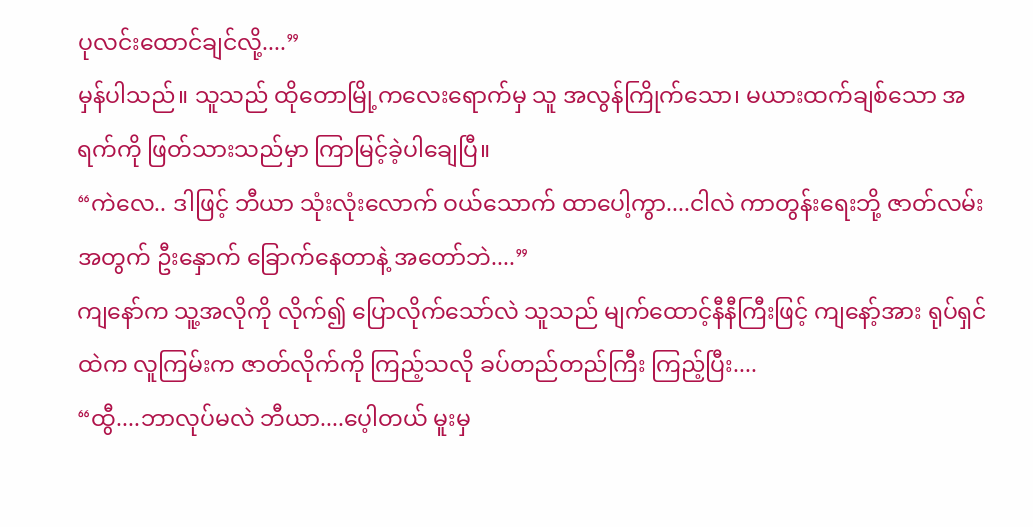ပုလင်းထောင်ချင်လို့....”
မှန်ပါသည်။ သူသည် ထိုတောမြို့ကလေးရောက်မှ သူ အလွန်ကြိုက်သော၊ မယားထက်ချစ်သော အရက်ကို ဖြတ်သားသည်မှာ ကြာမြင့်ခဲ့ပါချေပြီ။
“ကဲလေ.. ဒါဖြင့် ဘီယာ သုံးလုံးလောက် ဝယ်သောက် ထာပေါ့ကွာ....ငါလဲ ကာတွန်းရေးဘို့ ဇာတ်လမ်းအတွက် ဦးနှောက် ခြောက်နေတာနဲ့ အတော်ဘဲ....”
ကျနော်က သူ့အလိုကို လိုက်၍ ပြောလိုက်သော်လဲ သူသည် မျက်ထောင့်နီနီကြီးဖြင့် ကျနော့်အား ရုပ်ရှင်ထဲက လူကြမ်းက ဇာတ်လိုက်ကို ကြည့်သလို ခပ်တည်တည်ကြီး ကြည့်ပြီး....
“ထွီ....ဘာလုပ်မလဲ ဘီယာ....ပေ့ါတယ် မူးမှ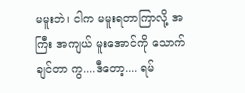မမူးဘဲ၊ ငါက မမူးရတာကြာလို့ အကြီး အကျယ် မူးအောင်ကို သောက်ချင်တာ ကွ....ဒီတော့.... ရမ်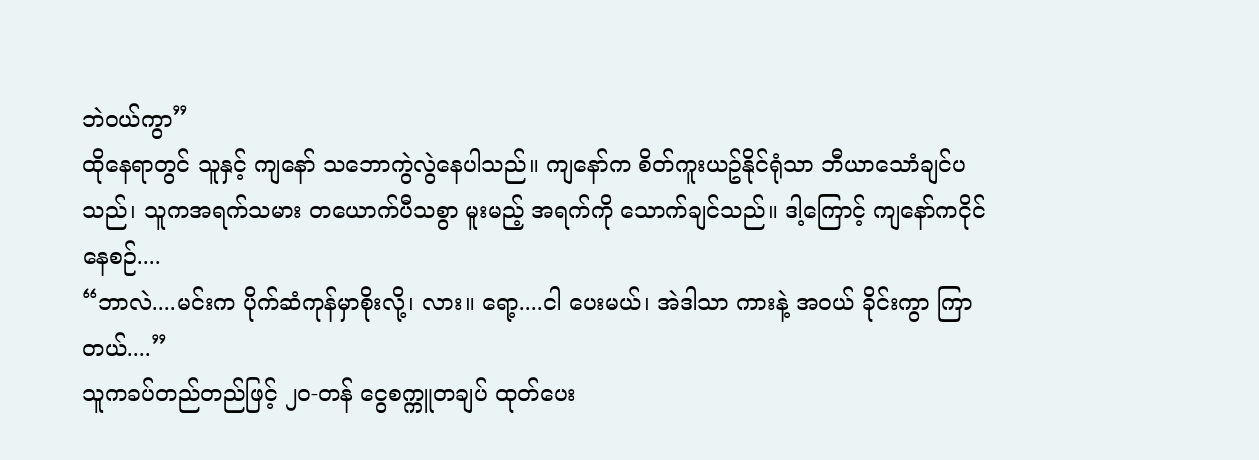ဘဲဝယ်ကွာ”
ထိုနေရာတွင် သူနှင့် ကျနော် သဘောကွဲလွဲနေပါသည်။ ကျနော်က စိတ်ကူးယဥ်နိုင်ရုံသာ ဘီယာသောံချင်ပသည်၊ သူကအရက်သမား တယောက်ပီသစွာ မူးမည့် အရက်ကို သောက်ချင်သည်။ ဒါ့ကြောင့် ကျနော်ကငိုင်နေစဉ်....
“ဘာလဲ....မင်းက ပိုက်ဆံကုန်မှာစိုးလို့၊ လား။ ရော့....ငါ ပေးမယ်၊ အဲဒါသာ ကားနဲ့ အဝယ် ခိုင်းကွာ ကြာတယ်....”
သူကခပ်တည်တည်ဖြင့် ၂၀-တန် ငွေစက္ကူတချပ် ထုတ်ပေး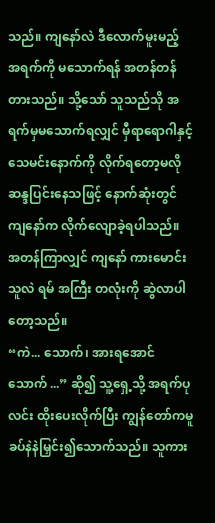သည်။ ကျနော်လဲ ဒီလောက်မူးမည့် အရက်ကို မသောက်ရန် အတန်တန်တားသည်။ သို့သော် သူသည်သို အရက်မှမသောက်ရလျှင် မှီရာရောဂါနှင့် သေမင်းနောက်ကို လိုက်ရတော့မလို ဆန္ဒပြင်းနေသဖြင့် နောက်ဆုံးတွင် ကျနော်က လိုက်လျောခဲ့ရပါသည်။
အတန်ကြာလျှင် ကျနော် ကားမောင်းသူလဲ ရမ် အကြီး တလုံးကို ဆွဲလာပါတော့သည်။
“ကဲ... သောက်၊ အားရအောင် သောက် ...” ဆို၍ သူ့ရှေ့သို့ အရက်ပုလင်း ထိုးပေးလိုက်ပြီး ကျွန်တော်ကမူ ခပ်နဲနဲမြှင်း၍သောက်သည်။ သူကား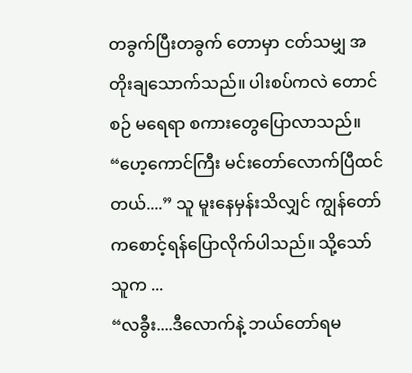တခွက်ပြီးတခွက် တောမှာ ငတ်သမျှ အတိုးချသောက်သည်။ ပါးစပ်ကလဲ တောင်စဉ် မရေရာ စကားတွေပြောလာသည်။
“ဟေ့ကောင်ကြီး မင်းတော်လောက်ပြီထင်တယ်....” သူ မူးနေမှန်းသိလျှင် ကျွန်တော်ကစောင့်ရန်ပြောလိုက်ပါသည်။ သို့သော် သူက ...
“လခွီး....ဒီလောက်နဲ့ ဘယ်တော်ရမ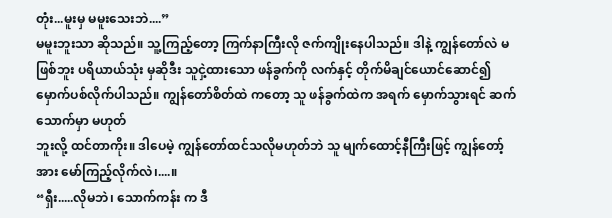တုံး...မူးမှ မမူးသေးဘဲ....”
မမူးဘူးသာ ဆိုသည်။ သူ့ကြည့်တော့ ကြက်နာကြီးလို ဇက်ကျိုးနေပါသည်။ ဒါနဲ့ ကျွန်တော်လဲ မဖြစ်ဘူး ပရိယာယ်သုံး မှဆိုဒီး သူငှဲ့ထားသော ဖန်ခွက်ကို လက်နှင့် တိုက်မိချင်ယောင်ဆောင်၍ မှောက်ပစ်လိုက်ပါသည်။ ကျွန်တော်စိတ်ထဲ ကတော့ သူ ဖန်ခွက်ထဲက အရက် မှောက်သွားရင် ဆက်သောက်မှာ မဟုတ်
ဘူးလို့ ထင်တာကိုး။ ဒါပေမဲ့ ကျွန်တော်ထင်သလိုမဟုတ်ဘဲ သူ မျက်ထောင့်နီကြီးဖြင့် ကျွန်တော့်အား မော်ကြည့်လိုက်လဲ၊....။
“ရှီး.....လိုမဘဲ၊ သောက်ကန်း က ဒီ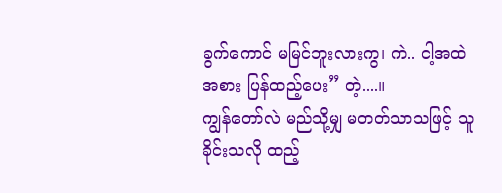ခွက်ကောင် မမြင်ဘူးလားကွ၊ ကဲ.. ငါ့အထဲအစား ပြန်ထည့်ပေး” တဲ့....။
ကျွန်တော်လဲ မည်သို့မျှ မတတ်သာသဖြင့် သူခိုင်းသလို ထည့်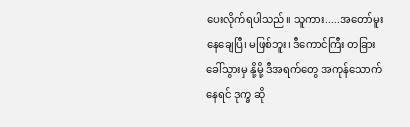ပေးလိုက်ရပါသည်။ သူကား.....အတော်မူးနေချေပြီ၊ မဖြစ်ဘူး၊ ဒီကောင်ကြီး တခြားခေါ်သွားမှ နို့မို့ ဒီအရက်တွေ အကုန်သောက်နေရင် ဒုက္ခ ဆို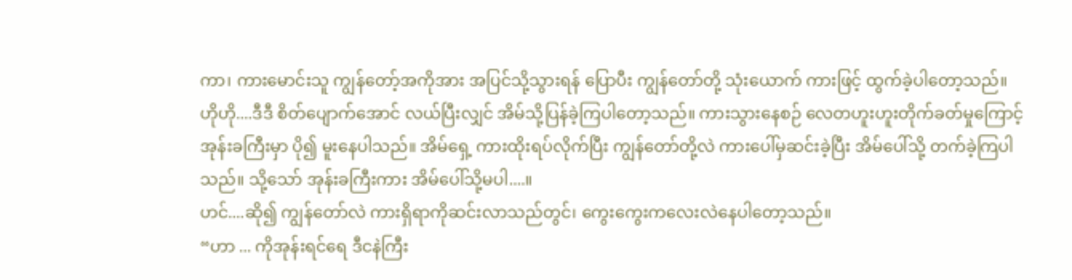ကာ၊ ကားမောင်းသူ ကျွန်တော့်အကိုအား အပြင်သို့သွားရန် ပြောပီး ကျွန်တော်တို့ သုံးယောက် ကားဖြင့် ထွက်ခဲ့ပါတော့သည်။
ဟိုဟို....ဒီဒီ စိတ်ပျောက်အောင် လယ်ပြီးလျှင် အိမ်သို့ပြန်ခဲ့ကြပါတော့သည်။ ကားသွားနေစဉ် လေတဟူးဟူးတိုက်ခတ်မှုကြောင့် အုန်းခကြီးမှာ ပို၍ မူးနေပါသည်။ အိမ်ရှေ့ ကားထိုးရပ်လိုက်ပြီး ကျွန်တော်တို့လဲ ကားပေါ်မှဆင်းခဲ့ပြီး အိမ်ပေါ်သို့ တက်ခဲ့ကြပါသည်။ သို့သော် အုန်းခကြီးကား အိမ်ပေါ်သို့မပါ....။
ဟင်....ဆို၍ ကျွန်တော်လဲ ကားရှိရာကိုဆင်းလာသည်တွင်၊ ကွေးကွေးကလေးလဲနေပါတော့သည်။
“ဟာ ... ကိုအုန်းရင်ရေ ဒီငနဲကြီး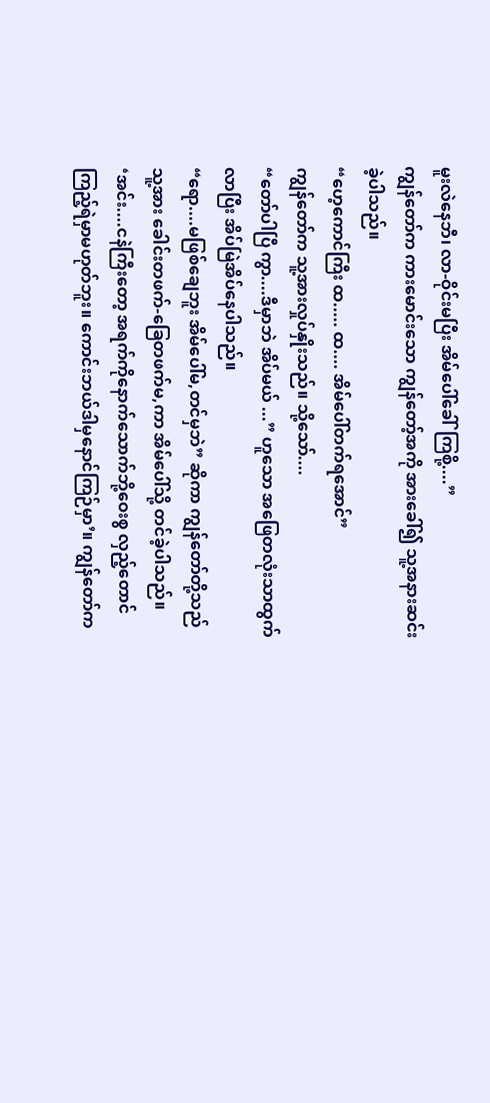မူးလဲနေဘီ၊ လာ-ဝိုင်းမပြီး အိမ်ပေါ်ခေါ်ကြစို့....”
ကျွန်တော်က ကားမောင်းသော ကျွန်တော့်အကို အားခေါ်၍ သူ့အနားဆင်းခဲ့ပါသည်။
“ဟေ့ကောင်ကြီး ထ..... ထ.... အိမ်ပေါ်တက်ရအောင်”
ကျွန်တော်က သူ့အားလှုပ်နှိုးသည်။ သို့သော်....
“တော်ပါပြီ ကွာ....ဒီမှာဘဲ အိပ်မယ် ...” ဟူသော အဖြေတလုံးသာထွက်လာပြီး အိပ်မြဲအိပ်နေပါသည်။
“ရော....မဖြစ်ချေဘူး အိမ်ပေါ်မ,တင်မှဘဲ” ဆိုကာ ကျွန်တော်တို့သည် သူ့အား ခေါင်းတဖက်-ခြေတဖက်မ,ကာ အိမ်ပေါ်သို့ တင်ခဲ့ပါသည်။
‘အင်း....ငနဲကြီးတော့ အရက်ကိုနောက်သောက်ဘို့ဝေးစွ လှည့်တောင် ကြည့်ရဲမှာမဟုတ်ဘူး။ ကောင်းဘယ်ဒါမှနောင်ကြဉ်မှာ’။ ကျွန်တော်က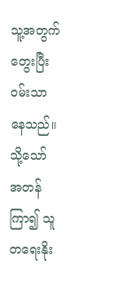သူ့အတွက်တွေးပြီး ဝမ်းသာနေသည်။
သို့သော် အတန်ကြာ၍ သူတရေးနိုး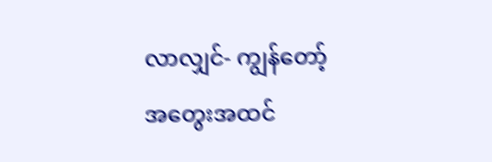လာလျှင်- ကျွန်တော့် အတွေးအထင်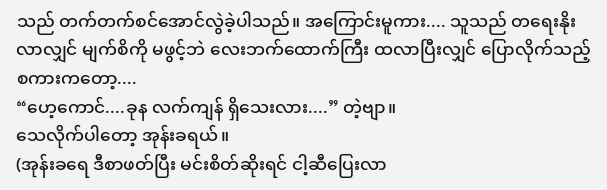သည် တက်တက်စင်အောင်လွဲခဲ့ပါသည်။ အကြောင်းမူကား.... သူသည် တရေးနိုးလာလျှင် မျက်စိကို မဖွင့်ဘဲ လေးဘက်ထောက်ကြီး ထလာပြီးလျှင် ပြောလိုက်သည့် စကားကတော့....
“ဟေ့ကောင်....ခုန လက်ကျန် ရှိသေးလား....” တဲ့ဗျာ။
သေလိုက်ပါတော့ အုန်းခရယ်။
(အုန်းခရေ ဒီစာဖတ်ပြီး မင်းစိတ်ဆိုးရင် ငါ့ဆီပြေးလာ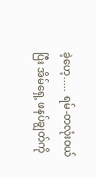ခဲ့ဟေ့..... ရမ်-တလုံးဝယ်ပြီး အိမ်ရှေ့ ဖနပ်ချွတ်ကို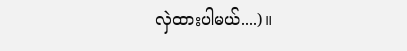လှဲထားပါမယ်....)။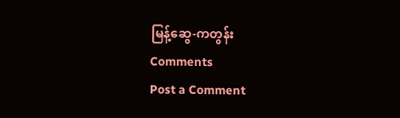မြန့်ဆွေ-ကတွန်း
Comments
Post a Comment